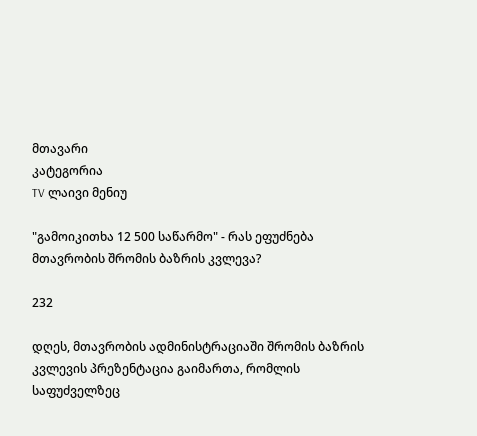მთავარი
კატეგორია
TV ლაივი მენიუ

"გამოიკითხა 12 500 საწარმო" - რას ეფუძნება მთავრობის შრომის ბაზრის კვლევა?

232

დღეს, მთავრობის ადმინისტრაციაში შრომის ბაზრის კვლევის პრეზენტაცია გაიმართა, რომლის საფუძველზეც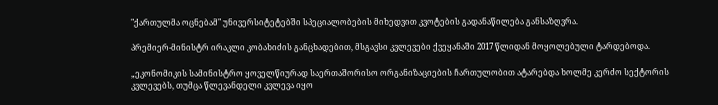"ქართულმა ოცნებამ" უნივერსიტეტებში სპეციალობების მიხედვით კვოტების გადანაწილება განსაზღვრა.

პრემიერ-მინისტრ ირაკლი კობახიძის განცხადებით, მსგავსი კვლევები ქვეყანაში 2017 წლიდან მოყოლებული ტარდებოდა.

„ეკონომიკის სამინისტრო ყოველწიურად საერთაშორისო ორგანიზაციების ჩართულობით ატარებდა ხოლმე კერძო სექტორის კვლევებს, თუმცა წლევანდელი კვლევა იყო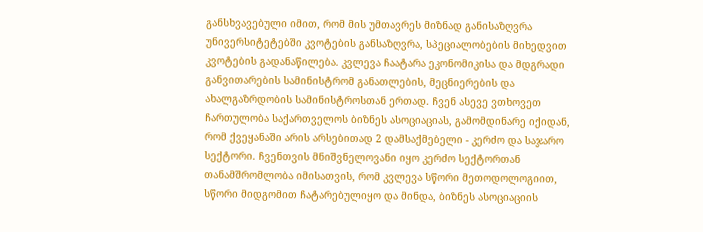განსხვავებული იმით, რომ მის უმთავრეს მიზნად განისაზღვრა უნივერსიტეტებში კვოტების განსაზღვრა, სპეციალობების მიხედვით კვოტების გადანაწილება. კვლევა ჩაატარა ეკონომიკისა და მდგრადი განვითარების სამინისტრომ განათლების, მეცნიერების და ახალგაზრდობის სამინისტროსთან ერთად. ჩვენ ასევე ვთხოვეთ ჩართულობა საქართველოს ბიზნეს ასოციაციას, გამომდინარე იქიდან, რომ ქვეყანაში არის არსებითად 2 დამსაქმებელი - კერძო და საჯარო სექტორი. ჩვენთვის მნიშვნელოვანი იყო კერძო სექტორთან თანამშრომლობა იმისათვის, რომ კვლევა სწორი მეთოდოლოგიით, სწორი მიდგომით ჩატარებულიყო და მინდა, ბიზნეს ასოციაციის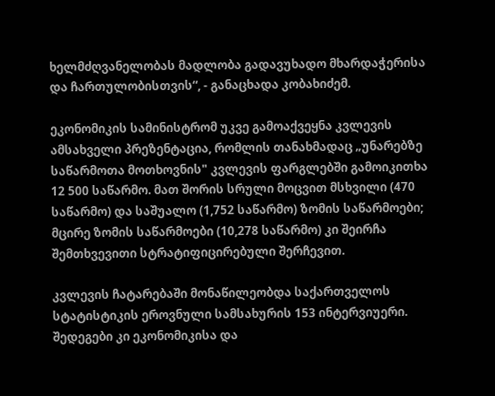ხელმძღვანელობას მადლობა გადავუხადო მხარდაჭერისა და ჩართულობისთვის“, - განაცხადა კობახიძემ.

ეკონომიკის სამინისტრომ უკვე გამოაქვეყნა კვლევის ამსახველი პრეზენტაცია, რომლის თანახმადაც „უნარებზე საწარმოთა მოთხოვნის" კვლევის ფარგლებში გამოიკითხა 12 500 საწარმო. მათ შორის სრული მოცვით მსხვილი (470 საწარმო) და საშუალო (1,752 საწარმო) ზომის საწარმოები; მცირე ზომის საწარმოები (10,278 საწარმო) კი შეირჩა შემთხვევითი სტრატიფიცირებული შერჩევით.

კვლევის ჩატარებაში მონაწილეობდა საქართველოს სტატისტიკის ეროვნული სამსახურის 153 ინტერვიუერი. შედეგები კი ეკონომიკისა და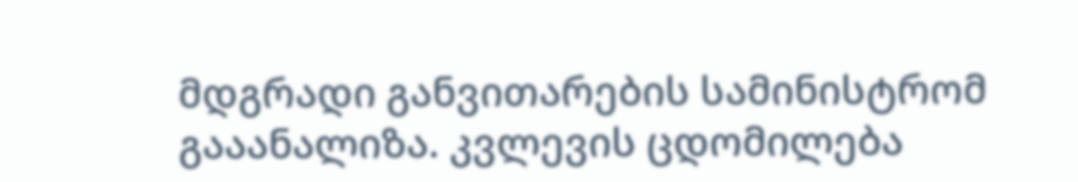მდგრადი განვითარების სამინისტრომ გააანალიზა. კვლევის ცდომილება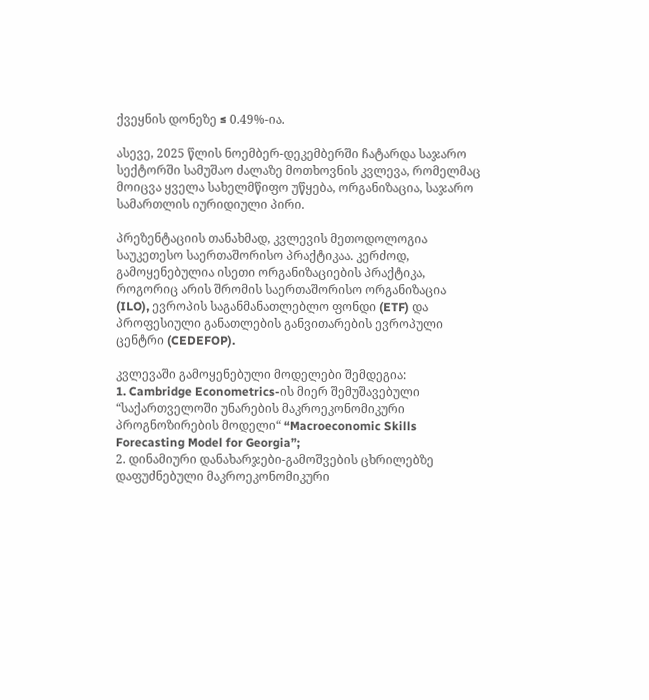ქვეყნის დონეზე ≤ 0.49%-ია.

ასევე, 2025 წლის ნოემბერ-დეკემბერში ჩატარდა საჯარო სექტორში სამუშაო ძალაზე მოთხოვნის კვლევა, რომელმაც მოიცვა ყველა სახელმწიფო უწყება, ორგანიზაცია, საჯარო სამართლის იურიდიული პირი.

პრეზენტაციის თანახმად, კვლევის მეთოდოლოგია საუკეთესო საერთაშორისო პრაქტიკაა. კერძოდ, გამოყენებულია ისეთი ორგანიზაციების პრაქტიკა, როგორიც არის შრომის საერთაშორისო ორგანიზაცია (ILO), ევროპის საგანმანათლებლო ფონდი (ETF) და პროფესიული განათლების განვითარების ევროპული ცენტრი (CEDEFOP).

კვლევაში გამოყენებული მოდელები შემდეგია:
1. Cambridge Econometrics-ის მიერ შემუშავებული “საქართველოში უნარების მაკროეკონომიკური პროგნოზირების მოდელი“ “Macroeconomic Skills Forecasting Model for Georgia”;
2. დინამიური დანახარჯები-გამოშვების ცხრილებზე დაფუძნებული მაკროეკონომიკური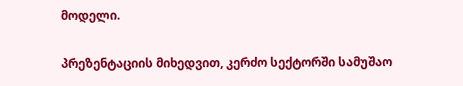მოდელი.

პრეზენტაციის მიხედვით, კერძო სექტორში სამუშაო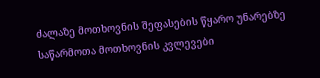ძალაზე მოთხოვნის შეფასების წყარო უნარებზე საწარმოთა მოთხოვნის კვლევები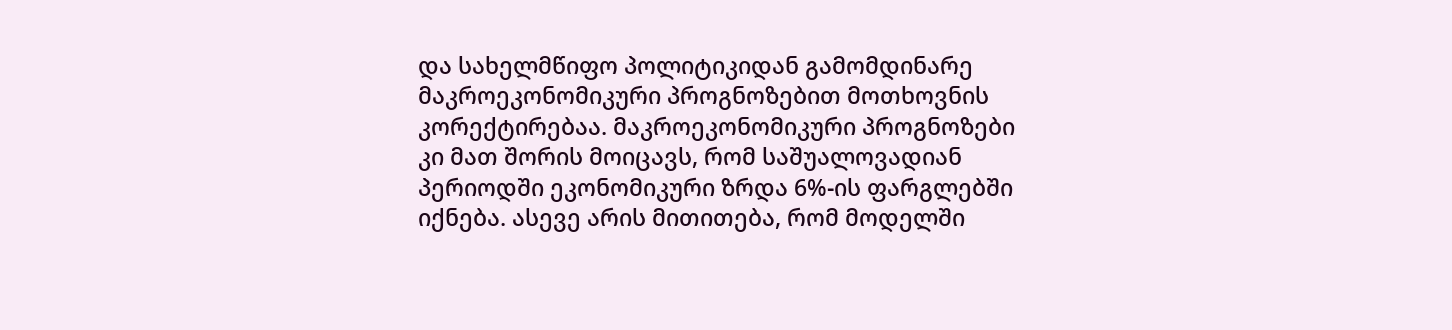და სახელმწიფო პოლიტიკიდან გამომდინარე მაკროეკონომიკური პროგნოზებით მოთხოვნის კორექტირებაა. მაკროეკონომიკური პროგნოზები კი მათ შორის მოიცავს, რომ საშუალოვადიან პერიოდში ეკონომიკური ზრდა 6%-ის ფარგლებში იქნება. ასევე არის მითითება, რომ მოდელში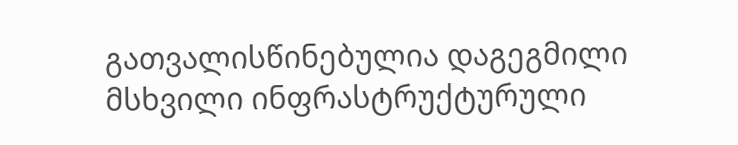გათვალისწინებულია დაგეგმილი მსხვილი ინფრასტრუქტურული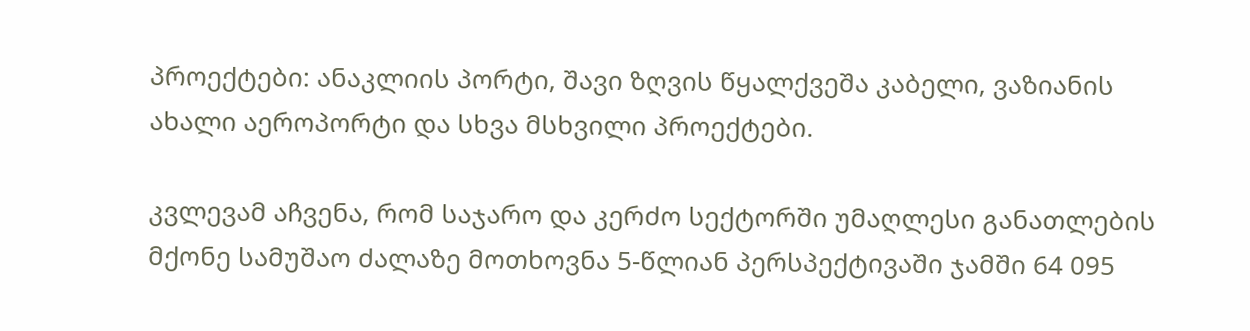პროექტები: ანაკლიის პორტი, შავი ზღვის წყალქვეშა კაბელი, ვაზიანის ახალი აეროპორტი და სხვა მსხვილი პროექტები.

კვლევამ აჩვენა, რომ საჯარო და კერძო სექტორში უმაღლესი განათლების მქონე სამუშაო ძალაზე მოთხოვნა 5-წლიან პერსპექტივაში ჯამში 64 095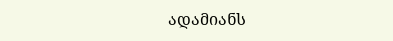ადამიანს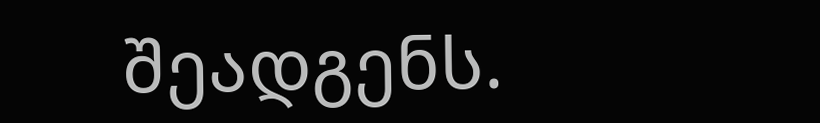შეადგენს.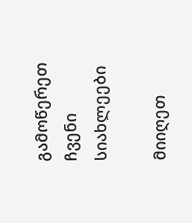გამოწერეთ ჩვენი სიახლეები

მიიღეთ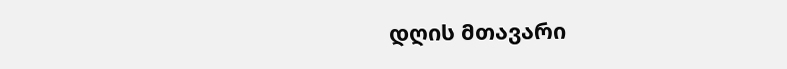დღის მთავარი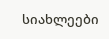სიახლეები